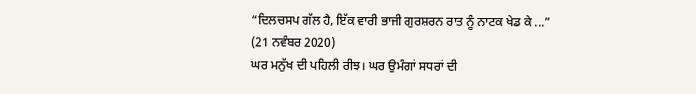“ਦਿਲਚਸਪ ਗੱਲ ਹੈ, ਇੱਕ ਵਾਰੀ ਭਾਜੀ ਗੁਰਸ਼ਰਨ ਰਾਤ ਨੂੰ ਨਾਟਕ ਖੇਡ ਕੇ ...”
(21 ਨਵੰਬਰ 2020)
ਘਰ ਮਨੁੱਖ ਦੀ ਪਹਿਲੀ ਰੀਝ। ਘਰ ਉਮੰਗਾਂ ਸਧਰਾਂ ਦੀ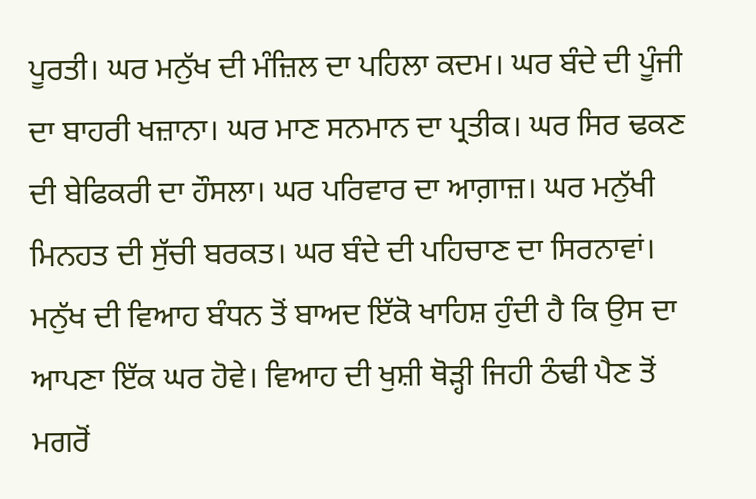ਪੂਰਤੀ। ਘਰ ਮਨੁੱਖ ਦੀ ਮੰਜ਼ਿਲ ਦਾ ਪਹਿਲਾ ਕਦਮ। ਘਰ ਬੰਦੇ ਦੀ ਪੂੰਜੀ ਦਾ ਬਾਹਰੀ ਖਜ਼ਾਨਾ। ਘਰ ਮਾਣ ਸਨਮਾਨ ਦਾ ਪ੍ਰਤੀਕ। ਘਰ ਸਿਰ ਢਕਣ ਦੀ ਬੇਫਿਕਰੀ ਦਾ ਹੌਸਲਾ। ਘਰ ਪਰਿਵਾਰ ਦਾ ਆਗ਼ਾਜ਼। ਘਰ ਮਨੁੱਖੀ ਮਿਨਹਤ ਦੀ ਸੁੱਚੀ ਬਰਕਤ। ਘਰ ਬੰਦੇ ਦੀ ਪਹਿਚਾਣ ਦਾ ਸਿਰਨਾਵਾਂ।
ਮਨੁੱਖ ਦੀ ਵਿਆਹ ਬੰਧਨ ਤੋਂ ਬਾਅਦ ਇੱਕੋ ਖਾਹਿਸ਼ ਹੁੰਦੀ ਹੈ ਕਿ ਉਸ ਦਾ ਆਪਣਾ ਇੱਕ ਘਰ ਹੋਵੇ। ਵਿਆਹ ਦੀ ਖੁਸ਼ੀ ਥੋੜ੍ਹੀ ਜਿਹੀ ਠੰਢੀ ਪੈਣ ਤੋਂ ਮਗਰੋਂ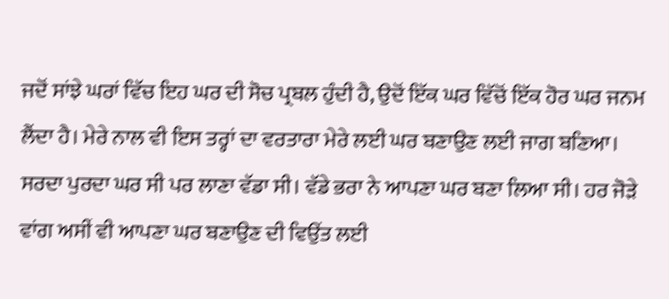ਜਦੋਂ ਸਾਂਝੇ ਘਰਾਂ ਵਿੱਚ ਇਹ ਘਰ ਦੀ ਸੋਚ ਪ੍ਰਬਲ ਹੁੰਦੀ ਹੈ, ਉਦੋਂ ਇੱਕ ਘਰ ਵਿੱਚੋਂ ਇੱਕ ਹੋਰ ਘਰ ਜਨਮ ਲੈਂਦਾ ਹੈ। ਮੇਰੇ ਨਾਲ ਵੀ ਇਸ ਤਰ੍ਹਾਂ ਦਾ ਵਰਤਾਰਾ ਮੇਰੇ ਲਈ ਘਰ ਬਣਾਉਣ ਲਈ ਜਾਗ ਬਣਿਆ।
ਸਰਦਾ ਪੁਰਦਾ ਘਰ ਸੀ ਪਰ ਲਾਣਾ ਵੱਡਾ ਸੀ। ਵੱਡੇ ਭਰਾ ਨੇ ਆਪਣਾ ਘਰ ਬਣਾ ਲਿਆ ਸੀ। ਹਰ ਜੋੜੇ ਵਾਂਗ ਅਸੀਂ ਵੀ ਆਪਣਾ ਘਰ ਬਣਾਉਣ ਦੀ ਵਿਉਂਤ ਲਈ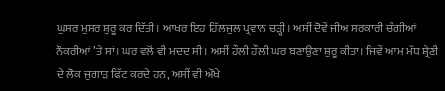ਘੁਸਰ ਮੁਸਰ ਸ਼ੁਰੂ ਕਰ ਦਿੱਤੀ। ਆਖਰ ਇਹ ਹਿੱਲਜੁਲ ਪ੍ਰਵਾਨ ਚੜ੍ਹੀ। ਅਸੀਂ ਦੋਵੇਂ ਜੀਅ ਸਰਕਾਰੀ ਚੰਗੀਆਂ ਨੌਕਰੀਆਂ ’ਤੇ ਸਾਂ। ਘਰ ਵਲੋਂ ਵੀ ਮਦਦ ਸੀ। ਅਸੀਂ ਹੌਲੀ ਹੌਲੀ ਘਰ ਬਣਾਉਣਾ ਸ਼ੁਰੂ ਕੀਤਾ। ਜਿਵੇਂ ਆਮ ਮੱਧ ਸ਼੍ਰੇਣੀ ਦੇ ਲੋਕ ਜੁਗਾੜ ਫਿੱਟ ਕਰਦੇ ਹਨ, ਅਸੀਂ ਵੀ ਔਖੇ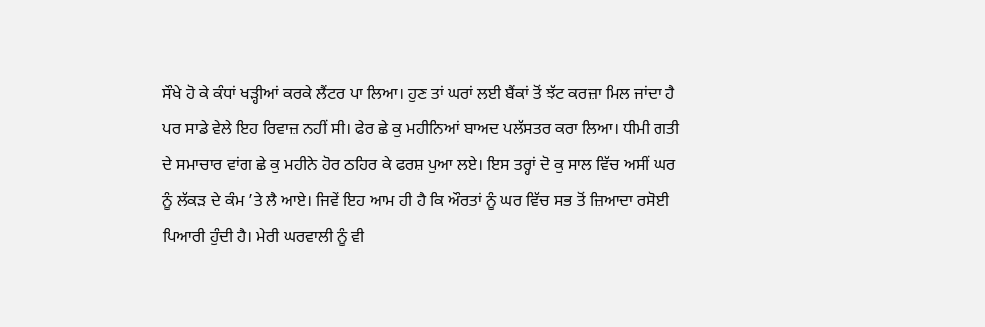ਸੌਖੇ ਹੋ ਕੇ ਕੰਧਾਂ ਖੜ੍ਹੀਆਂ ਕਰਕੇ ਲੈਂਟਰ ਪਾ ਲਿਆ। ਹੁਣ ਤਾਂ ਘਰਾਂ ਲਈ ਬੈਂਕਾਂ ਤੋਂ ਝੱਟ ਕਰਜ਼ਾ ਮਿਲ ਜਾਂਦਾ ਹੈ ਪਰ ਸਾਡੇ ਵੇਲੇ ਇਹ ਰਿਵਾਜ਼ ਨਹੀਂ ਸੀ। ਫੇਰ ਛੇ ਕੁ ਮਹੀਨਿਆਂ ਬਾਅਦ ਪਲੱਸਤਰ ਕਰਾ ਲਿਆ। ਧੀਮੀ ਗਤੀ ਦੇ ਸਮਾਚਾਰ ਵਾਂਗ ਛੇ ਕੁ ਮਹੀਨੇ ਹੋਰ ਠਹਿਰ ਕੇ ਫਰਸ਼ ਪੁਆ ਲਏ। ਇਸ ਤਰ੍ਹਾਂ ਦੋ ਕੁ ਸਾਲ ਵਿੱਚ ਅਸੀਂ ਘਰ ਨੂੰ ਲੱਕੜ ਦੇ ਕੰਮ ’ਤੇ ਲੈ ਆਏ। ਜਿਵੇਂ ਇਹ ਆਮ ਹੀ ਹੈ ਕਿ ਔਰਤਾਂ ਨੂੰ ਘਰ ਵਿੱਚ ਸਭ ਤੋਂ ਜ਼ਿਆਦਾ ਰਸੋਈ ਪਿਆਰੀ ਹੁੰਦੀ ਹੈ। ਮੇਰੀ ਘਰਵਾਲੀ ਨੂੰ ਵੀ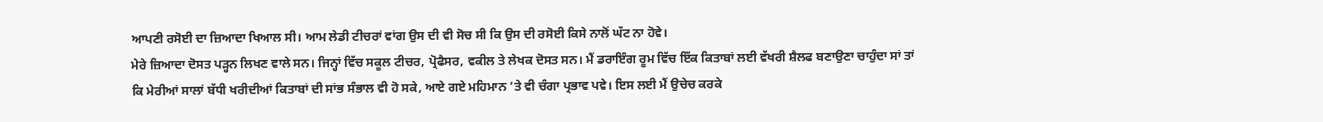ਆਪਣੀ ਰਸੋਈ ਦਾ ਜ਼ਿਆਦਾ ਖਿਆਲ ਸੀ। ਆਮ ਲੇਡੀ ਟੀਚਰਾਂ ਵਾਂਗ ਉਸ ਦੀ ਵੀ ਸੋਚ ਸੀ ਕਿ ਉਸ ਦੀ ਰਸੋਈ ਕਿਸੇ ਨਾਲੋਂ ਘੱਟ ਨਾ ਹੋਵੇ।
ਮੇਰੇ ਜ਼ਿਆਦਾ ਦੋਸਤ ਪੜ੍ਹਨ ਲਿਖਣ ਵਾਲੇ ਸਨ। ਜਿਨ੍ਹਾਂ ਵਿੱਚ ਸਕੂਲ ਟੀਚਰ, ਪ੍ਰੋਫੈਸਰ, ਵਕੀਲ ਤੇ ਲੇਖਕ ਦੋਸਤ ਸਨ। ਮੈਂ ਡਰਾਇੰਗ ਰੂਮ ਵਿੱਚ ਇੱਕ ਕਿਤਾਬਾਂ ਲਈ ਵੱਖਰੀ ਸ਼ੈਲਫ ਬਣਾਉਣਾ ਚਾਹੁੰਦਾ ਸਾਂ ਤਾਂ ਕਿ ਮੇਰੀਆਂ ਸਾਲਾਂ ਬੱਧੀ ਖਰੀਦੀਆਂ ਕਿਤਾਬਾਂ ਦੀ ਸਾਂਭ ਸੰਭਾਲ ਵੀ ਹੋ ਸਕੇ, ਆਏ ਗਏ ਮਹਿਮਾਨ ’ਤੇ ਵੀ ਚੰਗਾ ਪ੍ਰਭਾਵ ਪਵੇ। ਇਸ ਲਈ ਮੈਂ ਉਚੇਚ ਕਰਕੇ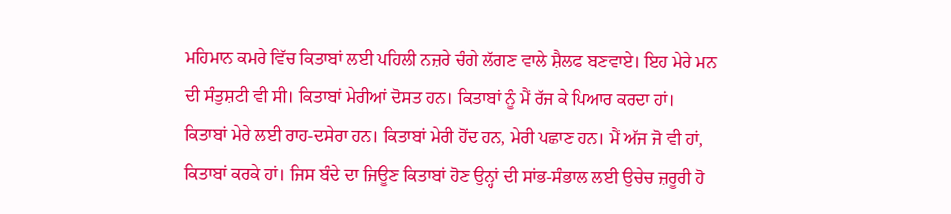ਮਹਿਮਾਨ ਕਮਰੇ ਵਿੱਚ ਕਿਤਾਬਾਂ ਲਈ ਪਹਿਲੀ ਨਜ਼ਰੇ ਚੰਗੇ ਲੱਗਣ ਵਾਲੇ ਸ਼ੈਲਫ ਬਣਵਾਏ। ਇਹ ਮੇਰੇ ਮਨ ਦੀ ਸੰਤੁਸ਼ਟੀ ਵੀ ਸੀ। ਕਿਤਾਬਾਂ ਮੇਰੀਆਂ ਦੋਸਤ ਹਨ। ਕਿਤਾਬਾਂ ਨੂੰ ਮੈਂ ਰੱਜ ਕੇ ਪਿਆਰ ਕਰਦਾ ਹਾਂ। ਕਿਤਾਬਾਂ ਮੇਰੇ ਲਈ ਰਾਹ-ਦਸੇਰਾ ਹਨ। ਕਿਤਾਬਾਂ ਮੇਰੀ ਹੋਂਦ ਹਨ, ਮੇਰੀ ਪਛਾਣ ਹਨ। ਮੈਂ ਅੱਜ ਜੋ ਵੀ ਹਾਂ, ਕਿਤਾਬਾਂ ਕਰਕੇ ਹਾਂ। ਜਿਸ ਬੰਦੇ ਦਾ ਜਿਊਣ ਕਿਤਾਬਾਂ ਹੋਣ ਉਨ੍ਹਾਂ ਦੀ ਸਾਂਭ-ਸੰਭਾਲ ਲਈ ਉਚੇਚ ਜ਼ਰੂਰੀ ਹੋ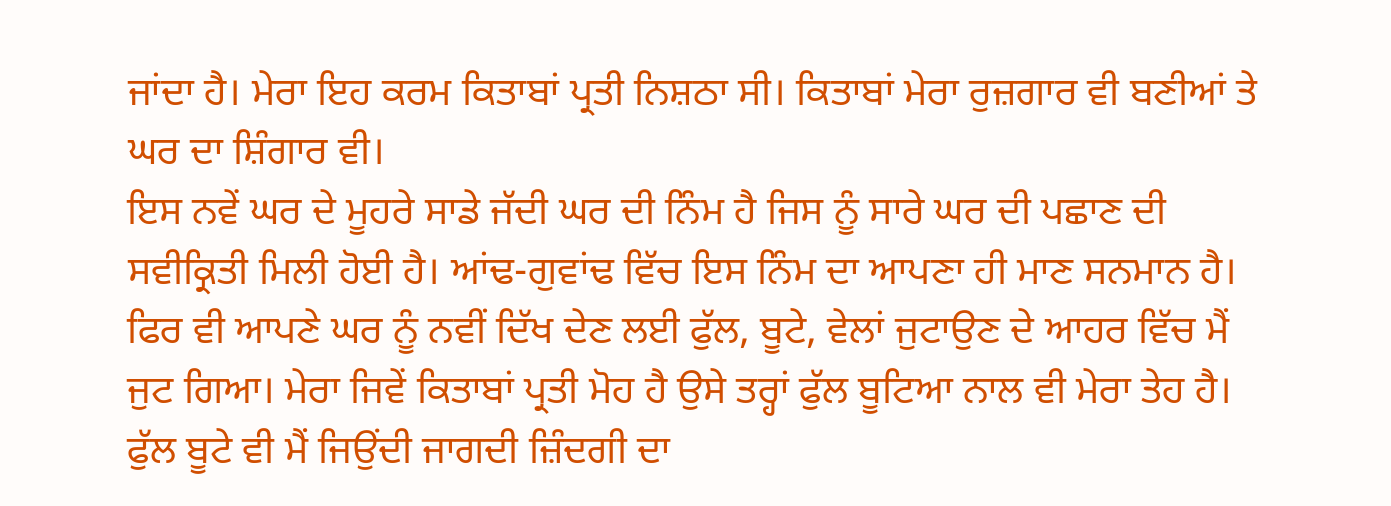ਜਾਂਦਾ ਹੈ। ਮੇਰਾ ਇਹ ਕਰਮ ਕਿਤਾਬਾਂ ਪ੍ਰਤੀ ਨਿਸ਼ਠਾ ਸੀ। ਕਿਤਾਬਾਂ ਮੇਰਾ ਰੁਜ਼ਗਾਰ ਵੀ ਬਣੀਆਂ ਤੇ ਘਰ ਦਾ ਸ਼ਿੰਗਾਰ ਵੀ।
ਇਸ ਨਵੇਂ ਘਰ ਦੇ ਮੂਹਰੇ ਸਾਡੇ ਜੱਦੀ ਘਰ ਦੀ ਨਿੰਮ ਹੈ ਜਿਸ ਨੂੰ ਸਾਰੇ ਘਰ ਦੀ ਪਛਾਣ ਦੀ ਸਵੀਕ੍ਰਿਤੀ ਮਿਲੀ ਹੋਈ ਹੈ। ਆਂਢ-ਗੁਵਾਂਢ ਵਿੱਚ ਇਸ ਨਿੰਮ ਦਾ ਆਪਣਾ ਹੀ ਮਾਣ ਸਨਮਾਨ ਹੈ। ਫਿਰ ਵੀ ਆਪਣੇ ਘਰ ਨੂੰ ਨਵੀਂ ਦਿੱਖ ਦੇਣ ਲਈ ਫੁੱਲ, ਬੂਟੇ, ਵੇਲਾਂ ਜੁਟਾਉਣ ਦੇ ਆਹਰ ਵਿੱਚ ਮੈਂ ਜੁਟ ਗਿਆ। ਮੇਰਾ ਜਿਵੇਂ ਕਿਤਾਬਾਂ ਪ੍ਰਤੀ ਮੋਹ ਹੈ ਉਸੇ ਤਰ੍ਹਾਂ ਫੁੱਲ ਬੂਟਿਆ ਨਾਲ ਵੀ ਮੇਰਾ ਤੇਹ ਹੈ। ਫੁੱਲ ਬੂਟੇ ਵੀ ਮੈਂ ਜਿਉਂਦੀ ਜਾਗਦੀ ਜ਼ਿੰਦਗੀ ਦਾ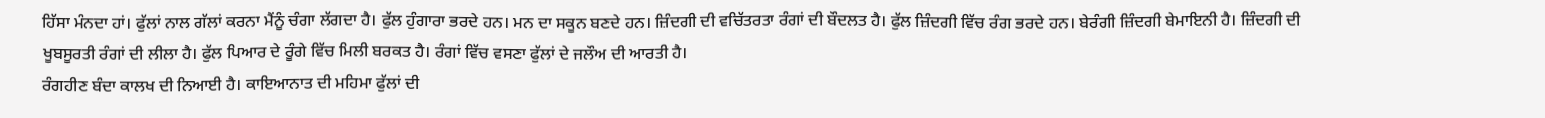ਹਿੱਸਾ ਮੰਨਦਾ ਹਾਂ। ਫੁੱਲਾਂ ਨਾਲ ਗੱਲਾਂ ਕਰਨਾ ਮੈਂਨੂੰ ਚੰਗਾ ਲੱਗਦਾ ਹੈ। ਫੁੱਲ ਹੁੰਗਾਰਾ ਭਰਦੇ ਹਨ। ਮਨ ਦਾ ਸਕੂਨ ਬਣਦੇ ਹਨ। ਜ਼ਿੰਦਗੀ ਦੀ ਵਚਿੱਤਰਤਾ ਰੰਗਾਂ ਦੀ ਬੌਦਲਤ ਹੈ। ਫੁੱਲ ਜ਼ਿੰਦਗੀ ਵਿੱਚ ਰੰਗ ਭਰਦੇ ਹਨ। ਬੇਰੰਗੀ ਜ਼ਿੰਦਗੀ ਬੇਮਾਇਨੀ ਹੈ। ਜ਼ਿੰਦਗੀ ਦੀ ਖੂਬਸੂਰਤੀ ਰੰਗਾਂ ਦੀ ਲੀਲਾ ਹੈ। ਫੁੱਲ ਪਿਆਰ ਦੇ ਰੂੰਗੇ ਵਿੱਚ ਮਿਲੀ ਬਰਕਤ ਹੈ। ਰੰਗਾਂ ਵਿੱਚ ਵਸਣਾ ਫੁੱਲਾਂ ਦੇ ਜਲੌਅ ਦੀ ਆਰਤੀ ਹੈ।
ਰੰਗਹੀਣ ਬੰਦਾ ਕਾਲਖ ਦੀ ਨਿਆਈ ਹੈ। ਕਾਇਆਨਾਤ ਦੀ ਮਹਿਮਾ ਫੁੱਲਾਂ ਦੀ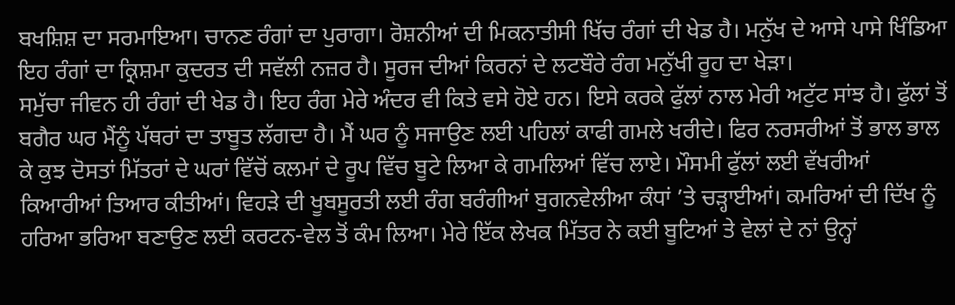ਬਖਸ਼ਿਸ਼ ਦਾ ਸਰਮਾਇਆ। ਚਾਨਣ ਰੰਗਾਂ ਦਾ ਪੁਰਾਗਾ। ਰੋਸ਼ਨੀਆਂ ਦੀ ਮਿਕਨਾਤੀਸੀ ਖਿੱਚ ਰੰਗਾਂ ਦੀ ਖੇਡ ਹੈ। ਮਨੁੱਖ ਦੇ ਆਸੇ ਪਾਸੇ ਖਿੰਡਿਆ ਇਹ ਰੰਗਾਂ ਦਾ ਕ੍ਰਿਸ਼ਮਾ ਕੁਦਰਤ ਦੀ ਸਵੱਲੀ ਨਜ਼ਰ ਹੈ। ਸੂਰਜ ਦੀਆਂ ਕਿਰਨਾਂ ਦੇ ਲਟਬੌਰੇ ਰੰਗ ਮਨੁੱਖੀ ਰੂਹ ਦਾ ਖੇੜਾ।
ਸਮੁੱਚਾ ਜੀਵਨ ਹੀ ਰੰਗਾਂ ਦੀ ਖੇਡ ਹੈ। ਇਹ ਰੰਗ ਮੇਰੇ ਅੰਦਰ ਵੀ ਕਿਤੇ ਵਸੇ ਹੋਏ ਹਨ। ਇਸੇ ਕਰਕੇ ਫੁੱਲਾਂ ਨਾਲ ਮੇਰੀ ਅਟੁੱਟ ਸਾਂਝ ਹੈ। ਫੁੱਲਾਂ ਤੋਂ ਬਗੈਰ ਘਰ ਮੈਂਨੂੰ ਪੱਥਰਾਂ ਦਾ ਤਾਬੂਤ ਲੱਗਦਾ ਹੈ। ਮੈਂ ਘਰ ਨੂੰ ਸਜਾਉਣ ਲਈ ਪਹਿਲਾਂ ਕਾਫੀ ਗਮਲੇ ਖਰੀਦੇ। ਫਿਰ ਨਰਸਰੀਆਂ ਤੋਂ ਭਾਲ ਭਾਲ ਕੇ ਕੁਝ ਦੋਸਤਾਂ ਮਿੱਤਰਾਂ ਦੇ ਘਰਾਂ ਵਿੱਚੋਂ ਕਲਮਾਂ ਦੇ ਰੂਪ ਵਿੱਚ ਬੂਟੇ ਲਿਆ ਕੇ ਗਮਲਿਆਂ ਵਿੱਚ ਲਾਏ। ਮੌਸਮੀ ਫੁੱਲਾਂ ਲਈ ਵੱਖਰੀਆਂ ਕਿਆਰੀਆਂ ਤਿਆਰ ਕੀਤੀਆਂ। ਵਿਹੜੇ ਦੀ ਖੂਬਸੂਰਤੀ ਲਈ ਰੰਗ ਬਰੰਗੀਆਂ ਬੁਗਨਵੇਲੀਆ ਕੰਧਾਂ ’ਤੇ ਚੜ੍ਹਾਈਆਂ। ਕਮਰਿਆਂ ਦੀ ਦਿੱਖ ਨੂੰ ਹਰਿਆ ਭਰਿਆ ਬਣਾਉਣ ਲਈ ਕਰਟਨ-ਵੇਲ ਤੋਂ ਕੰਮ ਲਿਆ। ਮੇਰੇ ਇੱਕ ਲੇਖਕ ਮਿੱਤਰ ਨੇ ਕਈ ਬੂਟਿਆਂ ਤੇ ਵੇਲਾਂ ਦੇ ਨਾਂ ਉਨ੍ਹਾਂ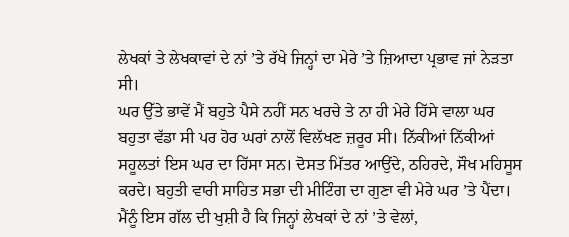ਲੇਖਕਾਂ ਤੇ ਲੇਖਕਾਵਾਂ ਦੇ ਨਾਂ ’ਤੇ ਰੱਖੇ ਜਿਨ੍ਹਾਂ ਦਾ ਮੇਰੇ ’ਤੇ ਜ਼ਿਆਦਾ ਪ੍ਰਭਾਵ ਜਾਂ ਨੇੜਤਾ ਸੀ।
ਘਰ ਉੱਤੇ ਭਾਵੇਂ ਮੈਂ ਬਹੁਤੇ ਪੈਸੇ ਨਹੀਂ ਸਨ ਖਰਚੇ ਤੇ ਨਾ ਹੀ ਮੇਰੇ ਹਿੱਸੇ ਵਾਲਾ ਘਰ ਬਹੁਤਾ ਵੱਡਾ ਸੀ ਪਰ ਹੋਰ ਘਰਾਂ ਨਾਲੋਂ ਵਿਲੱਖਣ ਜ਼ਰੂਰ ਸੀ। ਨਿੱਕੀਆਂ ਨਿੱਕੀਆਂ ਸਹੂਲਤਾਂ ਇਸ ਘਰ ਦਾ ਹਿੱਸਾ ਸਨ। ਦੋਸਤ ਮਿੱਤਰ ਆਉਂਦੇ, ਠਹਿਰਦੇ, ਸੌਖ ਮਹਿਸੂਸ ਕਰਦੇ। ਬਹੁਤੀ ਵਾਰੀ ਸਾਹਿਤ ਸਭਾ ਦੀ ਮੀਟਿੰਗ ਦਾ ਗੁਣਾ ਵੀ ਮੇਰੇ ਘਰ ’ਤੇ ਪੈਂਦਾ। ਮੈਂਨੂੰ ਇਸ ਗੱਲ ਦੀ ਖੁਸ਼ੀ ਹੈ ਕਿ ਜਿਨ੍ਹਾਂ ਲੇਖਕਾਂ ਦੇ ਨਾਂ ’ਤੇ ਵੇਲਾਂ,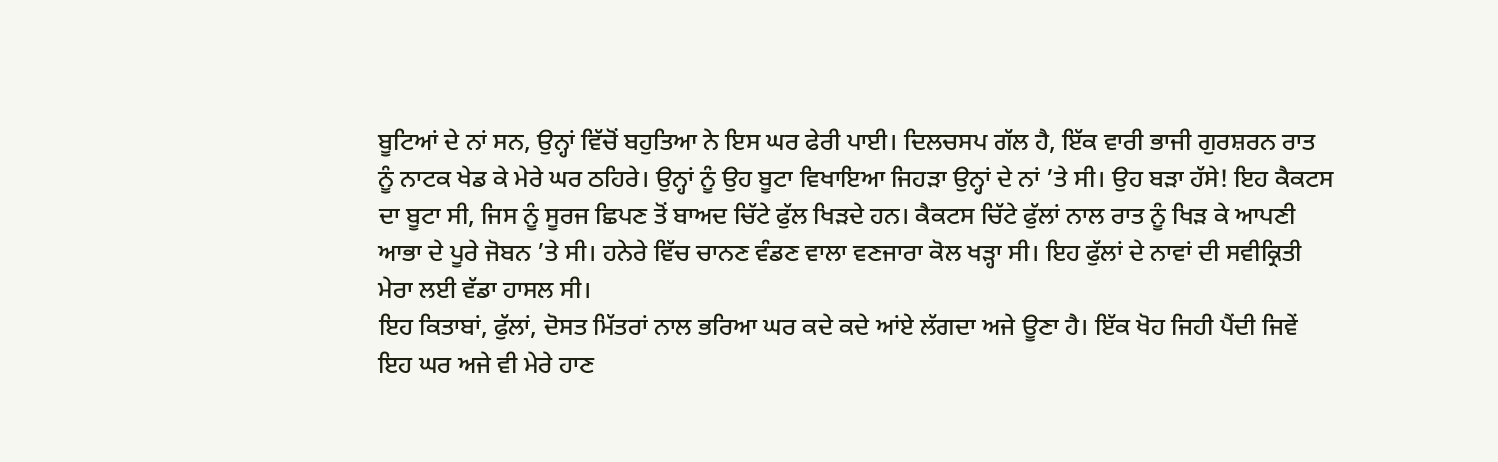ਬੂਟਿਆਂ ਦੇ ਨਾਂ ਸਨ, ਉਨ੍ਹਾਂ ਵਿੱਚੋਂ ਬਹੁਤਿਆ ਨੇ ਇਸ ਘਰ ਫੇਰੀ ਪਾਈ। ਦਿਲਚਸਪ ਗੱਲ ਹੈ, ਇੱਕ ਵਾਰੀ ਭਾਜੀ ਗੁਰਸ਼ਰਨ ਰਾਤ ਨੂੰ ਨਾਟਕ ਖੇਡ ਕੇ ਮੇਰੇ ਘਰ ਠਹਿਰੇ। ਉਨ੍ਹਾਂ ਨੂੰ ਉਹ ਬੂਟਾ ਵਿਖਾਇਆ ਜਿਹੜਾ ਉਨ੍ਹਾਂ ਦੇ ਨਾਂ ’ਤੇ ਸੀ। ਉਹ ਬੜਾ ਹੱਸੇ! ਇਹ ਕੈਕਟਸ ਦਾ ਬੂਟਾ ਸੀ, ਜਿਸ ਨੂੰ ਸੂਰਜ ਛਿਪਣ ਤੋਂ ਬਾਅਦ ਚਿੱਟੇ ਫੁੱਲ ਖਿੜਦੇ ਹਨ। ਕੈਕਟਸ ਚਿੱਟੇ ਫੁੱਲਾਂ ਨਾਲ ਰਾਤ ਨੂੰ ਖਿੜ ਕੇ ਆਪਣੀ ਆਭਾ ਦੇ ਪੂਰੇ ਜੋਬਨ ’ਤੇ ਸੀ। ਹਨੇਰੇ ਵਿੱਚ ਚਾਨਣ ਵੰਡਣ ਵਾਲਾ ਵਣਜਾਰਾ ਕੋਲ ਖੜ੍ਹਾ ਸੀ। ਇਹ ਫੁੱਲਾਂ ਦੇ ਨਾਵਾਂ ਦੀ ਸਵੀਕ੍ਰਿਤੀ ਮੇਰਾ ਲਈ ਵੱਡਾ ਹਾਸਲ ਸੀ।
ਇਹ ਕਿਤਾਬਾਂ, ਫੁੱਲਾਂ, ਦੋਸਤ ਮਿੱਤਰਾਂ ਨਾਲ ਭਰਿਆ ਘਰ ਕਦੇ ਕਦੇ ਆਂਏ ਲੱਗਦਾ ਅਜੇ ਊਣਾ ਹੈ। ਇੱਕ ਖੋਹ ਜਿਹੀ ਪੈਂਦੀ ਜਿਵੇਂ ਇਹ ਘਰ ਅਜੇ ਵੀ ਮੇਰੇ ਹਾਣ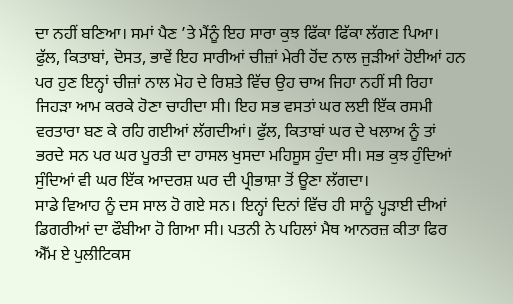ਦਾ ਨਹੀਂ ਬਣਿਆ। ਸਮਾਂ ਪੈਣ ’ਤੇ ਮੈਂਨੂੰ ਇਹ ਸਾਰਾ ਕੁਝ ਫਿੱਕਾ ਫਿੱਕਾ ਲੱਗਣ ਪਿਆ। ਫੁੱਲ, ਕਿਤਾਬਾਂ, ਦੋਸਤ, ਭਾਵੇਂ ਇਹ ਸਾਰੀਆਂ ਚੀਜ਼ਾਂ ਮੇਰੀ ਹੋਂਦ ਨਾਲ ਜੁੜੀਆਂ ਹੋਈਆਂ ਹਨ ਪਰ ਹੁਣ ਇਨ੍ਹਾਂ ਚੀਜ਼ਾਂ ਨਾਲ ਮੋਹ ਦੇ ਰਿਸ਼ਤੇ ਵਿੱਚ ਉਹ ਚਾਅ ਜਿਹਾ ਨਹੀਂ ਸੀ ਰਿਹਾ ਜਿਹੜਾ ਆਮ ਕਰਕੇ ਹੋਣਾ ਚਾਹੀਦਾ ਸੀ। ਇਹ ਸਭ ਵਸਤਾਂ ਘਰ ਲਈ ਇੱਕ ਰਸਮੀ ਵਰਤਾਰਾ ਬਣ ਕੇ ਰਹਿ ਗਈਆਂ ਲੱਗਦੀਆਂ। ਫੁੱਲ, ਕਿਤਾਬਾਂ ਘਰ ਦੇ ਖਲਾਅ ਨੂੰ ਤਾਂ ਭਰਦੇ ਸਨ ਪਰ ਘਰ ਪੂਰਤੀ ਦਾ ਹਾਸਲ ਖੁਸਦਾ ਮਹਿਸੂਸ ਹੁੰਦਾ ਸੀ। ਸਭ ਕੁਝ ਹੁੰਦਿਆਂ ਸੁੰਦਿਆਂ ਵੀ ਘਰ ਇੱਕ ਆਦਰਸ਼ ਘਰ ਦੀ ਪ੍ਰੀਭਾਸ਼ਾ ਤੋਂ ਊਣਾ ਲੱਗਦਾ।
ਸਾਡੇ ਵਿਆਹ ਨੂੰ ਦਸ ਸਾਲ ਹੋ ਗਏ ਸਨ। ਇਨ੍ਹਾਂ ਦਿਨਾਂ ਵਿੱਚ ਹੀ ਸਾਨੂੰ ਪ੍ਹੜਾਈ ਦੀਆਂ ਡਿਗਰੀਆਂ ਦਾ ਫੌਬੀਆ ਹੋ ਗਿਆ ਸੀ। ਪਤਨੀ ਨੇ ਪਹਿਲਾਂ ਮੈਥ ਆਨਰਜ਼ ਕੀਤਾ ਫਿਰ ਐੱਮ ਏ ਪੁਲੀਟਿਕਸ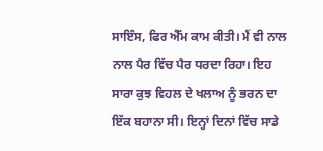ਸਾਇੰਸ, ਫਿਰ ਐੱਮ ਕਾਮ ਕੀਤੀ। ਮੈਂ ਵੀ ਨਾਲ ਨਾਲ ਪੈਰ ਵਿੱਚ ਪੈਰ ਧਰਦਾ ਰਿਹਾ। ਇਹ ਸਾਰਾ ਕੁਝ ਵਿਹਲ ਦੇ ਖਲਾਅ ਨੂੰ ਭਰਨ ਦਾ ਇੱਕ ਬਹਾਨਾ ਸੀ। ਇਨ੍ਹਾਂ ਦਿਨਾਂ ਵਿੱਚ ਸਾਡੇ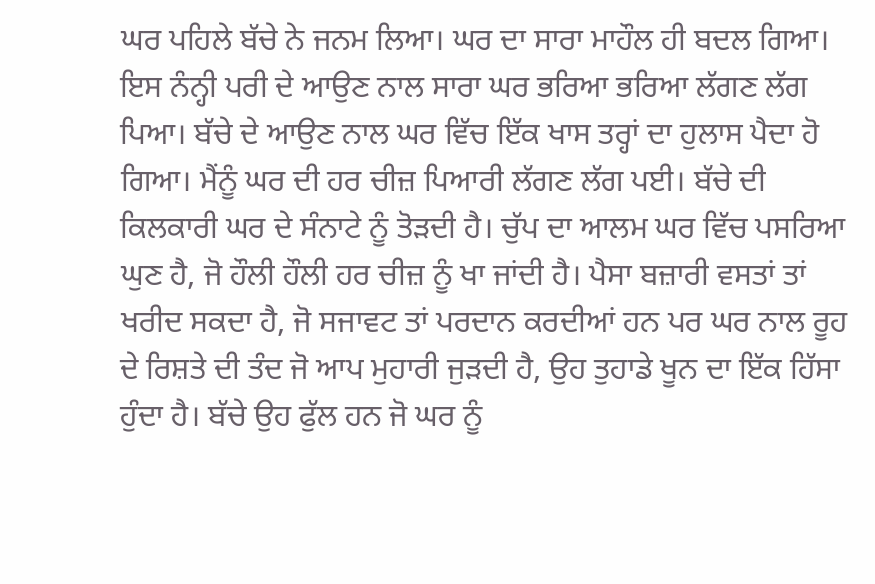ਘਰ ਪਹਿਲੇ ਬੱਚੇ ਨੇ ਜਨਮ ਲਿਆ। ਘਰ ਦਾ ਸਾਰਾ ਮਾਹੌਲ ਹੀ ਬਦਲ ਗਿਆ। ਇਸ ਨੰਨ੍ਹੀ ਪਰੀ ਦੇ ਆਉਣ ਨਾਲ ਸਾਰਾ ਘਰ ਭਰਿਆ ਭਰਿਆ ਲੱਗਣ ਲੱਗ ਪਿਆ। ਬੱਚੇ ਦੇ ਆਉਣ ਨਾਲ ਘਰ ਵਿੱਚ ਇੱਕ ਖਾਸ ਤਰ੍ਹਾਂ ਦਾ ਹੁਲਾਸ ਪੈਦਾ ਹੋ ਗਿਆ। ਮੈਂਨੂੰ ਘਰ ਦੀ ਹਰ ਚੀਜ਼ ਪਿਆਰੀ ਲੱਗਣ ਲੱਗ ਪਈ। ਬੱਚੇ ਦੀ ਕਿਲਕਾਰੀ ਘਰ ਦੇ ਸੰਨਾਟੇ ਨੂੰ ਤੋੜਦੀ ਹੈ। ਚੁੱਪ ਦਾ ਆਲਮ ਘਰ ਵਿੱਚ ਪਸਰਿਆ ਘੁਣ ਹੈ, ਜੋ ਹੌਲੀ ਹੌਲੀ ਹਰ ਚੀਜ਼ ਨੂੰ ਖਾ ਜਾਂਦੀ ਹੈ। ਪੈਸਾ ਬਜ਼ਾਰੀ ਵਸਤਾਂ ਤਾਂ ਖਰੀਦ ਸਕਦਾ ਹੈ, ਜੋ ਸਜਾਵਟ ਤਾਂ ਪਰਦਾਨ ਕਰਦੀਆਂ ਹਨ ਪਰ ਘਰ ਨਾਲ ਰੂਹ ਦੇ ਰਿਸ਼ਤੇ ਦੀ ਤੰਦ ਜੋ ਆਪ ਮੁਹਾਰੀ ਜੁੜਦੀ ਹੈ, ਉਹ ਤੁਹਾਡੇ ਖੂਨ ਦਾ ਇੱਕ ਹਿੱਸਾ ਹੁੰਦਾ ਹੈ। ਬੱਚੇ ਉਹ ਫੁੱਲ ਹਨ ਜੋ ਘਰ ਨੂੰ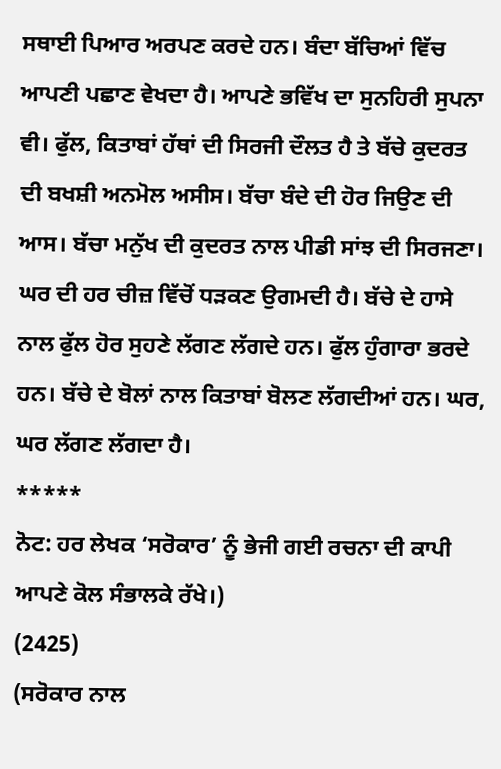ਸਥਾਈ ਪਿਆਰ ਅਰਪਣ ਕਰਦੇ ਹਨ। ਬੰਦਾ ਬੱਚਿਆਂ ਵਿੱਚ ਆਪਣੀ ਪਛਾਣ ਵੇਖਦਾ ਹੈ। ਆਪਣੇ ਭਵਿੱਖ ਦਾ ਸੁਨਹਿਰੀ ਸੁਪਨਾ ਵੀ। ਫੁੱਲ, ਕਿਤਾਬਾਂ ਹੱਥਾਂ ਦੀ ਸਿਰਜੀ ਦੌਲਤ ਹੈ ਤੇ ਬੱਚੇ ਕੁਦਰਤ ਦੀ ਬਖਸ਼ੀ ਅਨਮੋਲ ਅਸੀਸ। ਬੱਚਾ ਬੰਦੇ ਦੀ ਹੋਰ ਜਿਉਣ ਦੀ ਆਸ। ਬੱਚਾ ਮਨੁੱਖ ਦੀ ਕੁਦਰਤ ਨਾਲ ਪੀਡੀ ਸਾਂਝ ਦੀ ਸਿਰਜਣਾ। ਘਰ ਦੀ ਹਰ ਚੀਜ਼ ਵਿੱਚੋਂ ਧੜਕਣ ਉਗਮਦੀ ਹੈ। ਬੱਚੇ ਦੇ ਹਾਸੇ ਨਾਲ ਫੁੱਲ ਹੋਰ ਸੁਹਣੇ ਲੱਗਣ ਲੱਗਦੇ ਹਨ। ਫੁੱਲ ਹੁੰਗਾਰਾ ਭਰਦੇ ਹਨ। ਬੱਚੇ ਦੇ ਬੋਲਾਂ ਨਾਲ ਕਿਤਾਬਾਂ ਬੋਲਣ ਲੱਗਦੀਆਂ ਹਨ। ਘਰ, ਘਰ ਲੱਗਣ ਲੱਗਦਾ ਹੈ।
*****
ਨੋਟ: ਹਰ ਲੇਖਕ ‘ਸਰੋਕਾਰ’ ਨੂੰ ਭੇਜੀ ਗਈ ਰਚਨਾ ਦੀ ਕਾਪੀ ਆਪਣੇ ਕੋਲ ਸੰਭਾਲਕੇ ਰੱਖੇ।)
(2425)
(ਸਰੋਕਾਰ ਨਾਲ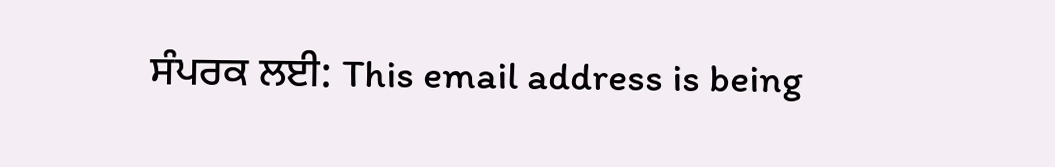ਸੰਪਰਕ ਲਈ: This email address is being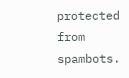protected from spambots.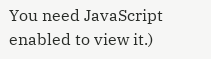You need JavaScript enabled to view it.)